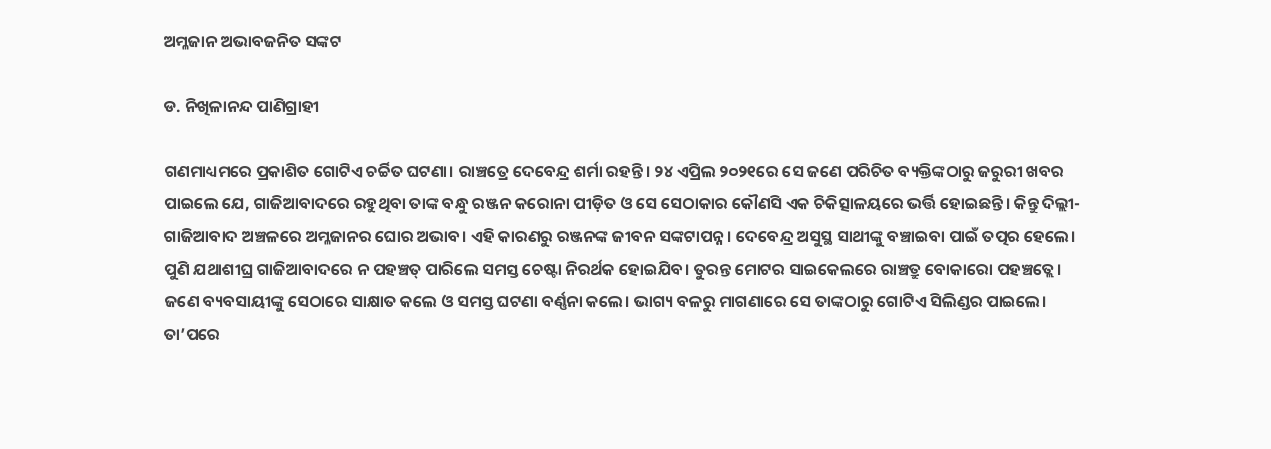ଅମ୍ଳଜାନ ଅଭାବଜନିତ ସଙ୍କଟ

ଡ. ନିଖିଳାନନ୍ଦ ପାଣିଗ୍ରାହୀ

ଗଣମାଧ୍ୟମରେ ପ୍ରକାଶିତ ଗୋଟିଏ ଚର୍ଚ୍ଚିତ ଘଟଣା। ରାଞ୍ଚତ୍ରେ ଦେବେନ୍ଦ୍ର ଶର୍ମା ରହନ୍ତି। ୨୪ ଏପ୍ରିଲ ୨୦୨୧ରେ ସେ ଜଣେ ପରିଚିତ ବ୍ୟକ୍ତିଙ୍କଠାରୁ ଜରୁରୀ ଖବର ପାଇଲେ ଯେ, ଗାଜିଆବାଦରେ ରହୁଥିବା ତାଙ୍କ ବନ୍ଧୁ ରଞ୍ଜନ କରୋନା ପୀଡ଼ିତ ଓ ସେ ସେଠାକାର କୌଣସି ଏକ ଚିକିତ୍ସାଳୟରେ ଭର୍ତ୍ତି ହୋଇଛନ୍ତି। କିନ୍ତୁ ଦିଲ୍ଲୀ-ଗାଜିଆବାଦ ଅଞ୍ଚଳରେ ଅମ୍ଳଜାନର ଘୋର ଅଭାବ। ଏହି କାରଣରୁ ରଞ୍ଜନଙ୍କ ଜୀବନ ସଙ୍କଟାପନ୍ନ। ଦେବେନ୍ଦ୍ର ଅସୁସ୍ଥ ସାଥୀଙ୍କୁ ବଞ୍ଚାଇବା ପାଇଁ ତତ୍ପର ହେଲେ। ପୁଣି ଯଥାଶୀଘ୍ର ଗାଜିଆବାଦରେ ନ ପହଞ୍ଚତ୍ ପାରିଲେ ସମସ୍ତ ଚେଷ୍ଟା ନିରର୍ଥକ ହୋଇଯିବ। ତୁରନ୍ତ ମୋଟର ସାଇକେଲରେ ରାଞ୍ଚତ୍ରୁ ବୋକାରୋ ପହଞ୍ଚତ୍ଲେ। ଜଣେ ବ୍ୟବସାୟୀଙ୍କୁ ସେଠାରେ ସାକ୍ଷାତ କଲେ ଓ ସମସ୍ତ ଘଟଣା ବର୍ଣ୍ଣନା କଲେ। ଭାଗ୍ୟ ବଳରୁ ମାଗଣାରେ ସେ ତାଙ୍କଠାରୁ ଗୋଟିଏ ସିଲିଣ୍ଡର ପାଇଲେ। ତା’ପରେ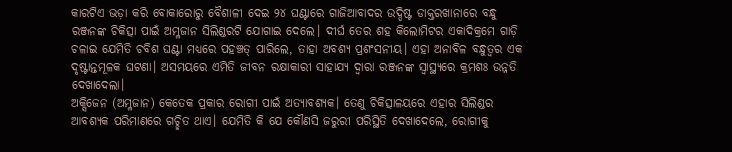କାରଟିଏ ଭଡ଼ା କରି ବୋକାରୋରୁ ବୈଶାଳୀ ଦେଇ ୨୪ ଘଣ୍ଟାରେ ଗାଜିଆବାଦର ଉଦ୍ଦିଷ୍ଟ ଡାକ୍ତରଖାନାରେ ବନ୍ଧୁ ରଞ୍ଜନଙ୍କ ଚିକିତ୍ସା ପାଇଁ ଅମ୍ଳଜାନ ସିଲିଣ୍ଡରଟି ଯୋଗାଇ ଦେଲେ। ଦୀର୍ଘ ତେର ଶହ କିଲୋମିଟର ଏକାଦିକ୍ରମେ ଗାଡ଼ି ଚଳାଇ ଯେମିତି ଚବିଶ ଘଣ୍ଟା ମଧ୍ୟରେ ପହଞ୍ଚତ୍ ପାରିଲେ, ତାହା ଅବଶ୍ୟ ପ୍ରଶଂସନୀୟ। ଏହା ଅନାବିଳ ବନ୍ଧୁତ୍ୱର ଏକ ଦୃଷ୍ଟାନ୍ତମୂଳକ ଘଟଣା। ଅସମୟରେ ଏମିତି ଜୀବନ ରକ୍ଷାକାରୀ ସାହାଯ୍ୟ ଦ୍ୱାରା ରଞ୍ଜନଙ୍କ ସ୍ବାସ୍ଥ୍ୟରେ କ୍ରମଶଃ ଉନ୍ନତି ଦେଖାଦେଲା।
ଅକ୍ସିଜେନ (ଅମ୍ଳଜାନ) କେତେକ ପ୍ରକାର ରୋଗୀ ପାଇଁ ଅତ୍ୟାବଶ୍ୟକ। ତେଣୁ ଚିକିତ୍ସାଳୟରେ ଏହାର ସିଲିଣ୍ଡର ଆବଶ୍ୟକ ପରିମାଣରେ ଗଚ୍ଛିତ ଥାଏ। ଯେମିତି କି ଯେ କୌଣସି ଜରୁରୀ ପରିସ୍ଥିତି ଦେଖାଦେଲେ, ରୋଗୀକୁ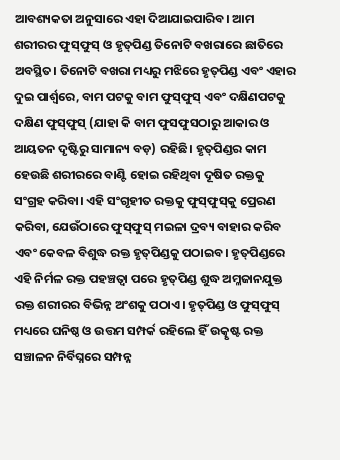ଆବଶ୍ୟକତା ଅନୁସାରେ ଏହା ଦିଆଯାଇପାରିବ। ଆମ ଶରୀରର ଫୁସ୍‌ଫୁସ୍‌ ଓ ହୃତ୍‌ପିଣ୍ଡ ତିନୋଟି ବଖରାରେ ଛାତିରେ ଅବସ୍ଥିତ। ତିନୋଟି ବଖରା ମଧ୍ୟରୁ ମଝିରେ ହୃତ୍‌ପିଣ୍ଡ ଏବଂ ଏହାର ଦୁଇ ପାର୍ଶ୍ୱରେ, ବାମ ପଟକୁ ବାମ ଫୁସ୍‌ଫୁସ୍‌ ଏବଂ ଦକ୍ଷିଣପଟକୁ ଦକ୍ଷିଣ ଫୁସ୍‌ଫୁସ୍‌ (ଯାହା କି ବାମ ଫୁସଫୁସଠାରୁ ଆକାର ଓ ଆୟତନ ଦୃଷ୍ଟିରୁ ସାମାନ୍ୟ ବଡ଼) ରହିଛି। ହୃତ୍‌ପିଣ୍ଡର କାମ ହେଉଛି ଶରୀରରେ ବାଣ୍ଟି ହୋଇ ରହିଥିବା ଦୂଷିତ ରକ୍ତକୁ ସଂଗ୍ରହ କରିବା। ଏହି ସଂଗୃହୀତ ରକ୍ତକୁ ଫୁସ୍‌ଫୁସ୍‌କୁ ପ୍ରେରଣ କରିବା, ଯେଉଁଠାରେ ଫୁସ୍‌ଫୁସ୍‌ ମଇଳା ଦ୍ରବ୍ୟ ବାହାର କରିବ ଏବଂ କେବଳ ବିଶୁଦ୍ଧ ରକ୍ତ ହୃତ୍‌ପିଣ୍ଡକୁ ପଠାଇବ। ହୃତ୍‌ପିଣ୍ଡରେ ଏହି ନିର୍ମଳ ରକ୍ତ ପହଞ୍ଚତ୍ବା ପରେ ହୃତ୍‌ପିଣ୍ଡ ଶୁଦ୍ଧ ଅମ୍ଳଜାନଯୁକ୍ତ ରକ୍ତ ଶରୀରର ବିଭିନ୍ନ ଅଂଶକୁ ପଠାଏ। ହୃତ୍‌ପିଣ୍ଡ ଓ ଫୁସ୍‌ଫୁସ୍‌ ମଧ୍ୟରେ ଘନିଷ୍ଠ ଓ ଉତ୍ତମ ସମ୍ପର୍କ ରହିଲେ ହିଁ ଉତ୍କୃଷ୍ଟ ରକ୍ତ ସଞ୍ଚାଳନ ନିର୍ବିଘ୍ନରେ ସମ୍ପନ୍ନ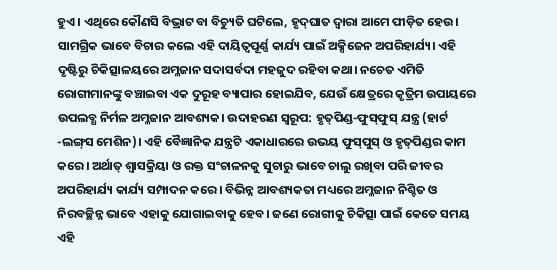ହୁଏ। ଏଥିରେ କୌଣସି ବିଭ୍ରାଟ ବା ବିଚ୍ୟୁତି ଘଟିଲେ, ହୃଦ୍‌ଘାତ ଦ୍ୱାରା ଆମେ ପୀଡ଼ିତ ହେଉ।
ସାମଗ୍ରିକ ଭାବେ ବିଚାର କଲେ ଏହି ଦାୟିତ୍ୱପୂର୍ଣ୍ଣ କାର୍ଯ୍ୟ ପାଇଁ ଅକ୍ସିଜେନ ଅପରିହାର୍ଯ୍ୟ। ଏହି ଦୃଷ୍ଟିରୁ ଚିକିତ୍ସାଳୟରେ ଅମ୍ଳଜାନ ସଦାସର୍ବଦା ମହଜୁଦ ରହିବା କଥା। ନଚେତ ଏମିତି ରୋଗୀମାନଙ୍କୁ ବଞ୍ଚାଇବା ଏକ ଦୁରୂହ ବ୍ୟାପାର ହୋଇଯିବ, ଯେଉଁ କ୍ଷେତ୍ରରେ କୃତ୍ରିମ ଉପାୟରେ ଉପଲବ୍ଧ ନିର୍ମଳ ଅମ୍ଳଜାନ ଆବଶ୍ୟକ। ଉଦାହରଣ ସ୍ବରୂପ: ହୃତ୍‌ପିଣ୍ଡ-ଫୁସ୍‌ଫୁସ୍‌ ଯନ୍ତ୍ର (ହାର୍ଟ -ଲଙ୍ଗ୍‌ସ ମେଶିନ)। ଏହି ବୈଜ୍ଞାନିକ ଯନ୍ତ୍ରଟି ଏକାଧାରରେ ଉଭୟ ଫୁସ୍‌ପୁସ୍‌ ଓ ହୃତ୍‌ପିଣ୍ଡର କାମ କରେ। ଅର୍ଥାତ୍‌ ଶ୍ୱାସକ୍ରିୟା ଓ ରକ୍ତ ସଂଚାଳନକୁ ସୁଚାରୁ ଭାବେ ଚାଲୁ ରଖିବା ପରି ଜୀବର ଅପରିହାର୍ଯ୍ୟ କାର୍ଯ୍ୟ ସମ୍ପାଦନ କରେ। ବିଭିନ୍ନ ଆବଶ୍ୟକତା ମଧ୍ୟରେ ଅମ୍ଳଜାନ ନିଶ୍ଚିତ ଓ ନିରବଚ୍ଛିନ୍ନ ଭାବେ ଏହାକୁ ଯୋଗାଇବାକୁ ହେବ। ଜଣେ ରୋଗୀକୁ ଚିକିତ୍ସା ପାଇଁ କେତେ ସମୟ ଏହି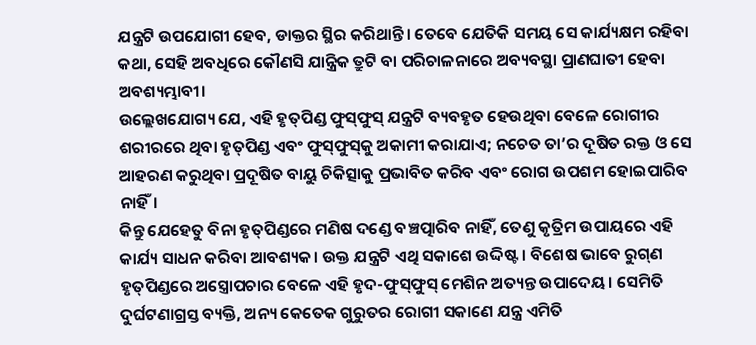ଯନ୍ତ୍ରଟି ଉପଯୋଗୀ ହେବ, ଡାକ୍ତର ସ୍ଥିର କରିଥାନ୍ତି। ତେବେ ଯେତିକି ସମୟ ସେ କାର୍ଯ୍ୟକ୍ଷମ ରହିବା କଥା, ସେହି ଅବଧିରେ କୌଣସି ଯାନ୍ତ୍ରିକ ତ୍ରୁଟି ବା ପରିଚାଳନାରେ ଅବ୍ୟବସ୍ଥା ପ୍ରାଣଘାତୀ ହେବା ଅବଶ୍ୟମ୍ଭାବୀ।
ଉଲ୍ଲେଖଯୋଗ୍ୟ ଯେ, ଏହି ହୃତ୍‌ପିଣ୍ଡ ଫୁସ୍‌ଫୁସ୍‌ ଯନ୍ତ୍ରଟି ବ୍ୟବହୃତ ହେଉଥିବା ବେଳେ ରୋଗୀର ଶରୀରରେ ଥିବା ହୃତ୍‌ପିଣ୍ଡ ଏବଂ ଫୁସ୍‌ଫୁସ୍‌କୁ ଅକାମୀ କରାଯାଏ; ନଚେତ ତା’ର ଦୂଷିତ ରକ୍ତ ଓ ସେ ଆହରଣ କରୁଥିବା ପ୍ରଦୂଷିତ ବାୟୁ ଚିକିତ୍ସାକୁ ପ୍ରଭାବିତ କରିବ ଏବଂ ରୋଗ ଉପଶମ ହୋଇପାରିବ ନାହିଁ।
କିନ୍ତୁ ଯେହେତୁ ବିନା ହୃତ୍‌ପିଣ୍ଡରେ ମଣିଷ ଦଣ୍ଡେ ବଞ୍ଚତ୍ପାରିବ ନାହିଁ, ତେଣୁ କୃତ୍ରିମ ଉପାୟରେ ଏହି କାର୍ଯ୍ୟ ସାଧନ କରିବା ଆବଶ୍ୟକ। ଉକ୍ତ ଯନ୍ତ୍ରଟି ଏଥି ସକାଶେ ଉଦ୍ଦିଷ୍ଟ। ବିଶେଷ ଭାବେ ରୁଗ୍‌ଣ ହୃତ୍‌ପିଣ୍ଡରେ ଅସ୍ତ୍ରୋପଚାର ବେଳେ ଏହି ହୃଦ-ଫୁସ୍‌ଫୁସ୍‌ ମେଶିନ ଅତ୍ୟନ୍ତ ଉପାଦେୟ। ସେମିତି ଦୁର୍ଘଟଣାଗ୍ରସ୍ତ ବ୍ୟକ୍ତି, ଅନ୍ୟ କେତେକ ଗୁରୁତର ରୋଗୀ ସକାଣେ ଯନ୍ତ୍ର ଏମିତି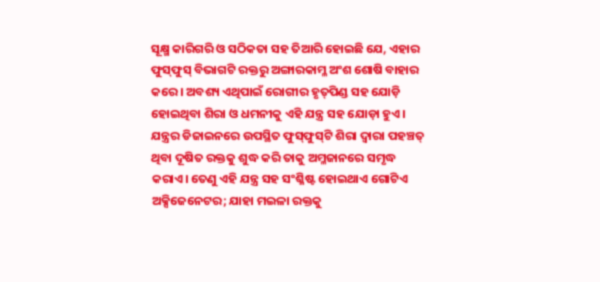ସୂକ୍ଷ୍ମ କାରିଗରି ଓ ସଠିକତା ସହ ତିଆରି ହୋଇଛି ଯେ, ଏହାର ଫୁସ୍‌ଫୁସ୍‌ ବିଭାଗଟି ରକ୍ତରୁ ଅଙ୍ଗାରକାମ୍ଳ ଅଂଶ ଶୋଷି ବାହାର କରେ । ଅବଶ୍ୟ ଏଥିପାଇଁ ରୋଗୀର ହୃତ୍‌ପିଣ୍ଡ ସହ ଯୋଡ଼ି ହୋଇଥିବା ଶିରା ଓ ଧମନୀକୁ ଏହି ଯନ୍ତ୍ର ସହ ଯୋଡ଼ା ହୁଏ। ଯନ୍ତ୍ରର ଡିଜାଇନରେ ଉପସ୍ଥିତ ଫୁସ୍‌ଫୁସ୍‌ଟି ଶିରା ଦ୍ୱାରା ପହଞ୍ଚତ୍ ଥିବା ଦୂଷିତ ରକ୍ତକୁ ଶୁଦ୍ଧ କରି ତାକୁ ଅମ୍ଳଜାନରେ ସମୃଦ୍ଧ କରାଏ। ତେଣୁ ଏହି ଯନ୍ତ୍ର ସହ ସଂଶ୍ଳିଷ୍ଟ ହୋଇଥାଏ ଗୋଟିଏ ଅକ୍ସିଜେନେଟର; ଯାହା ମଇଳା ରକ୍ତକୁ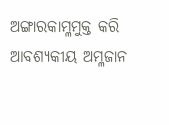ଅଙ୍ଗାରକାମ୍ଳମୁକ୍ତ କରି ଆବଶ୍ୟକୀୟ ଅମ୍ଳଜାନ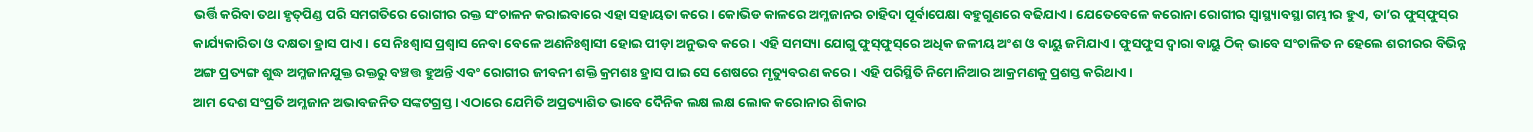ଭର୍ତ୍ତି କରିବା ତଥା ହୃତ୍‌ପିଣ୍ଡ ପରି ସମଗତିରେ ରୋଗୀର ରକ୍ତ ସଂଚାଳନ କରାଇବାରେ ଏହା ସହାୟତା କରେ। କୋଭିଡ କାଳରେ ଅମ୍ଳଜାନର ଚାହିଦା ପୂର୍ବାପେକ୍ଷା ବହୁଗୁଣରେ ବଢିଯାଏ। ଯେତେବେଳେ କରୋନା ରୋଗୀର ସ୍ବାସ୍ଥ୍ୟାବସ୍ଥା ଗମ୍ଭୀର ହୁଏ, ତା’ର ଫୁସ୍‌ଫୁସ୍‌ର କାର୍ଯ୍ୟକାରିତା ଓ ଦକ୍ଷତା ହ୍ରାସ ପାଏ। ସେ ନିଃଶ୍ୱାସ ପ୍ରଶ୍ୱାସ ନେବା ବେଳେ ଅଣନିଃଶ୍ୱାସୀ ହୋଇ ପୀଡ଼ା ଅନୁଭବ କରେ। ଏହି ସମସ୍ୟା ଯୋଗୁ ଫୁସ୍‌ଫୁସ୍‌ରେ ଅଧିକ ଜଳୀୟ ଅଂଶ ଓ ବାୟୁ ଜମିଯାଏ। ଫୁସଫୁସ ଦ୍ୱାରା ବାୟୁ ଠିକ୍‌ ଭାବେ ସଂଚାଳିତ ନ ହେଲେ ଶରୀରର ବିଭିନ୍ନ ଅଙ୍ଗ ପ୍ରତ୍ୟଙ୍ଗ ଶୁଦ୍ଧ ଅମ୍ଳଜାନଯୁକ୍ତ ରକ୍ତରୁ ବଞ୍ଚତ୍ତ ହୁଅନ୍ତି ଏବଂ ରୋଗୀର ଜୀବନୀ ଶକ୍ତି କ୍ରମଶଃ ହ୍ରାସ ପାଇ ସେ ଶେଷରେ ମୃତ୍ୟୁବରଣ କରେ। ଏହି ପରିସ୍ଥିତି ନିମୋନିଆର ଆକ୍ରମଣକୁ ପ୍ରଶସ୍ତ କରିଥାଏ।
ଆମ ଦେଶ ସଂପ୍ରତି ଅମ୍ଳଜାନ ଅଭାବଜନିତ ସଙ୍କଟଗ୍ରସ୍ତ । ଏଠାରେ ଯେମିତି ଅପ୍ରତ୍ୟାଶିତ ଭାବେ ଦୈନିକ ଲକ୍ଷ ଲକ୍ଷ ଲୋକ କରୋନାର ଶିକାର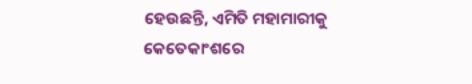ହେଉଛନ୍ତି, ଏମିତି ମହାମାରୀକୁ କେତେକାଂଶରେ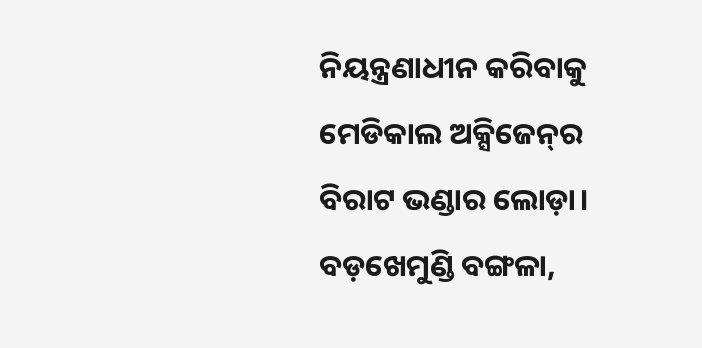ନିୟନ୍ତ୍ରଣାଧୀନ କରିବାକୁ ମେଡିକାଲ ଅକ୍ସିଜେନ୍‌ର ବିରାଟ ଭଣ୍ଡାର ଲୋଡ଼ା।
ବଡ଼ଖେମୁଣ୍ଡି ବଙ୍ଗଳା,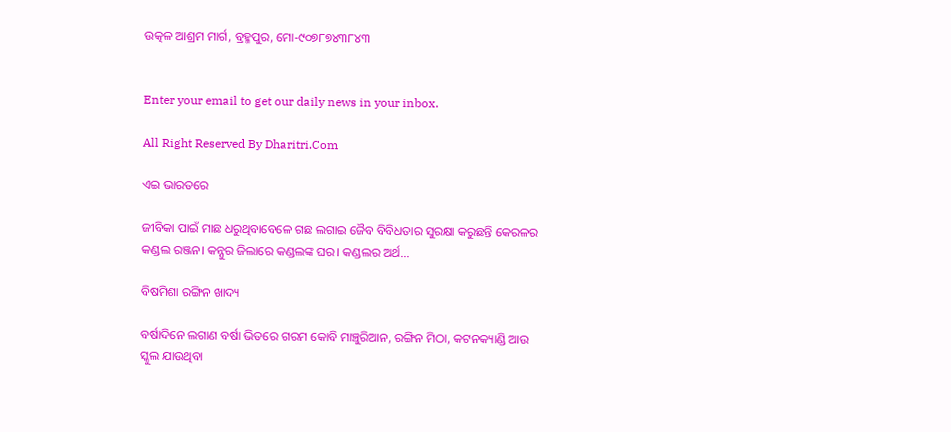ଉତ୍କଳ ଆଶ୍ରମ ମାର୍ଗ, ବ୍ରହ୍ମପୁର, ମୋ-୯୦୭୮୭୪୩୮୪୩


Enter your email to get our daily news in your inbox.

All Right Reserved By Dharitri.Com

ଏଇ ଭାରତରେ

ଜୀବିକା ପାଇଁ ମାଛ ଧରୁଥିବାବେଳେ ଗଛ ଲଗାଇ ଜୈବ ବିବିଧତାର ସୁରକ୍ଷା କରୁଛନ୍ତି କେରଳର କଣ୍ଡଲ ରଞ୍ଜନ। କନ୍ନୁର ଜିଲାରେ କଣ୍ଡଲଙ୍କ ଘର। କଣ୍ଡଲର ଅର୍ଥ...

ବିଷମିଶା ରଙ୍ଗିନ ଖାଦ୍ୟ

ବର୍ଷାଦିନେ ଲଗାଣ ବର୍ଷା ଭିତରେ ଗରମ କୋବି ମାଞ୍ଚୁରିଆନ, ରଙ୍ଗିନ ମିଠା, କଟନକ୍ୟାଣ୍ଡି ଆଉ ସ୍କୁଲ ଯାଉଥିବା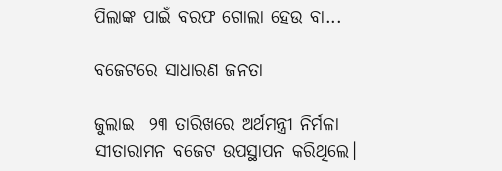ପିଲାଙ୍କ ପାଇଁ ବରଫ ଗୋଲା ହେଉ ବା...

ବଜେଟରେ ସାଧାରଣ ଜନତା

ଜୁଲାଇ  ୨୩ ତାରିଖରେ ଅର୍ଥମନ୍ତ୍ରୀ ନିର୍ମଳା ସୀତାରାମନ ବଜେଟ ଉପସ୍ଥାପନ କରିଥିଲେ।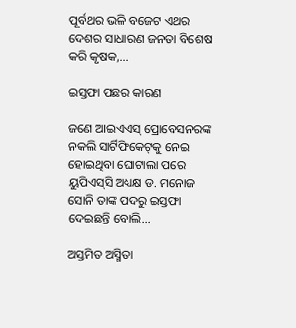ପୂର୍ବଥର ଭଳି ବଜେଟ ଏଥର ଦେଶର ସାଧାରଣ ଜନତା ବିଶେଷ କରି କୃଷକ,...

ଇସ୍ତଫା ପଛର କାରଣ

ଜଣେ ଆଇଏଏସ୍‌ ପ୍ରୋବେସନରଙ୍କ ନକଲି ସାର୍ଟିଫିକେଟ୍‌କୁ ନେଇ ହୋଇଥିବା ଘୋଟାଲା ପରେ ୟୁପିଏସ୍‌ସି ଅଧ୍ୟକ୍ଷ ଡ. ମନୋଜ ସୋନି ତାଙ୍କ ପଦରୁ ଇସ୍ତଫା ଦେଇଛନ୍ତି ବୋଲି...

ଅସ୍ତମିତ ଅସ୍ମିତା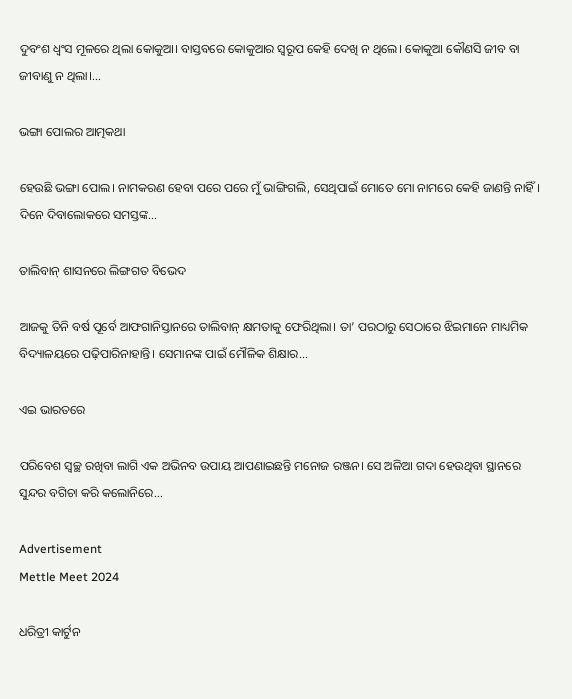ଦୁବଂଶ ଧ୍ବଂସ ମୂଳରେ ଥିଲା କୋକୁଆ। ବାସ୍ତବରେ କୋକୁଆର ସ୍ବରୂପ କେହି ଦେଖି ନ ଥିଲେ। କୋକୁଆ କୌଣସି ଜୀବ ବା ଜୀବାଣୁ ନ ଥିଲା।...

ଭଙ୍ଗା ପୋଲର ଆତ୍ମକଥା

ହେଉଛି ଭଙ୍ଗା ପୋଲ। ନାମକରଣ ହେବା ପରେ ପରେ ମୁଁ ଭାଙ୍ଗିଗଲି, ସେଥିପାଇଁ ମୋତେ ମୋ ନାମରେ କେହି ଜାଣନ୍ତି ନାହିଁ। ଦିନେ ଦିବାଲୋକରେ ସମସ୍ତଙ୍କ...

ତାଲିବାନ୍‌ ଶାସନରେ ଲିଙ୍ଗଗତ ବିଭେଦ

ଆଜକୁ ତିନି ବର୍ଷ ପୂର୍ବେ ଆଫଗାନିସ୍ତାନରେ ତାଲିବାନ୍‌ କ୍ଷମତାକୁ ଫେରିଥିଲା। ତା’ ପରଠାରୁ ସେଠାରେ ଝିଇମାନେ ମାଧ୍ୟମିକ ବିଦ୍ୟାଳୟରେ ପଢ଼ିପାରିନାହାନ୍ତି। ସେମାନଙ୍କ ପାଇଁ ମୌଳିକ ଶିକ୍ଷାର...

ଏଇ ଭାରତରେ

ପରିବେଶ ସ୍ବଚ୍ଛ ରଖିବା ଲାଗି ଏକ ଅଭିନବ ଉପାୟ ଆପଣାଇଛନ୍ତି ମନୋଜ ରଞ୍ଜନ। ସେ ଅଳିଆ ଗଦା ହେଉଥିବା ସ୍ଥାନରେ ସୁନ୍ଦର ବଗିଚା କରି କଲୋନିରେ...

Advertisement
Mettle Meet 2024

ଧରିତ୍ରୀ କାର୍ଟୁନ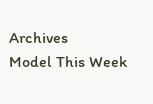Archives
Model This Week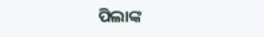ପିଲାଙ୍କ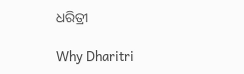ଧରିତ୍ରୀ

Why Dharitri